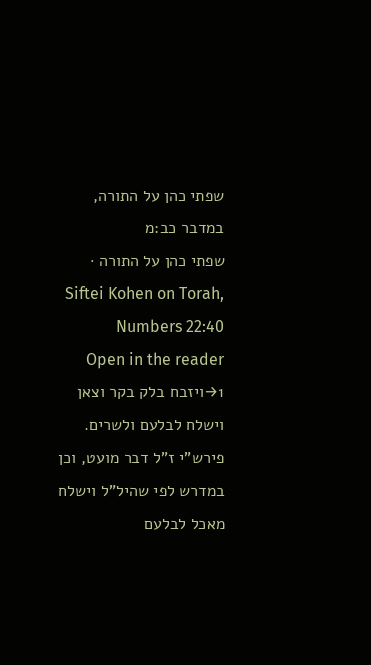שפתי כהן על התורה, במדבר כב:מ
שפתי כהן על התורה · Siftei Kohen on Torah, Numbers 22:40
Open in the reader →1ויזבח בלק בקר וצאן וישלח לבלעם ולשרים. פירש"י ז"ל דבר מועט, וכן במדרש לפי שהיל"ל וישלח מאכל לבלעם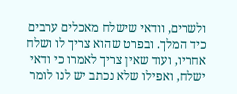ולשרים, וודאי שישלח מאכלים ערבים כיד המלך. ובפרט שהוא צריך לו ושלח אחריו, ועוד שאין צריך לאמרו כי ודאי ישלח, ואפילו שלא נכתב יש לנו לומר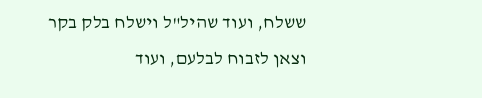ששלח, ועוד שהיל"ל וישלח בלק בקר וצאן לזבוח לבלעם, ועוד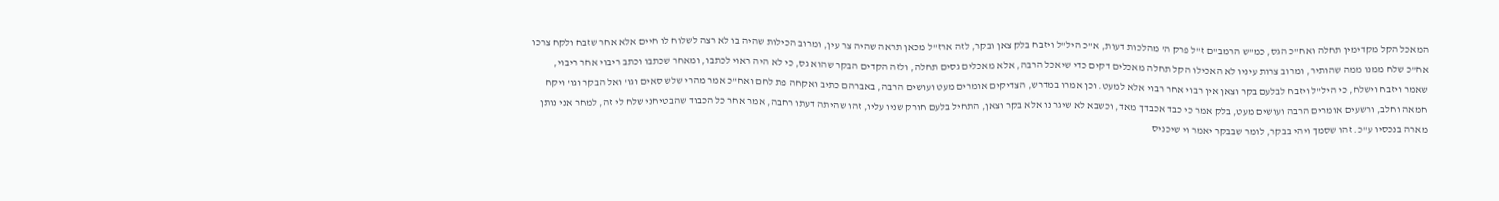המאכל הקל מקדימין תחלה ואח"כ הגס, כמ"ש הרמב"ם ז"ל פרק ה' מהלכות דעות, א"כ היל"ל ויזבח בלק צאן ובקר, לזה ארז"ל מכאן תראה שהיה צר עין, ומרוב הכילות שהיה בו לא רצה לשלוח לו חיים אלא אחר שזבח ולקח צרכו אח"כ שלח ממנו ממה שהותיר, ומרוב צרות עיניו לא האכילו הקל תחלה מאכלים דקים כדי שיאכל הרבה, אלא מאכלים גסים תחלה, ולזה הקדים הבקר שהוא גס, כי לא היה ראוי לכתבו, ומאחר שכתבו וכתב ריבוי אחר ריבוי, שאמר ויזבח וישלח, כי היל"ל ויזבח לבלעם בקר וצאן אין רבוי אחר רבוי אלא למעט. וכן אמרו במדרש, הצדיקים אומרים מעט ועושים הרבה, באברהם כתיב ואקחה פת לחם ואח"כ אמר מהרי שלש סאים וגו' ואל הבקר וגו' ויקח חמאה וחלב, ורשעים אומרים הרבה ועושים מעט, בלק אמר כי כבד אכבדך מאד, וכשבא לא שיגר נו אלא בקר וצאן, התחיל בלעם חורק שניו עליו, זהו שהיתה דעתו רחבה, אמר אחר כל הכבוד שהבטיחני שלח לי זה, למחר אני נותן מארה בנכסיו ע"כ. זהו שסמך ויהי בבקר, לומר שבבקר יאמר וי שיכניס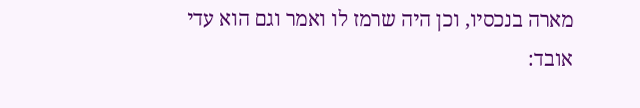מארה בנכסיו, וכן היה שרמז לו ואמר וגם הוא עדי אובד: